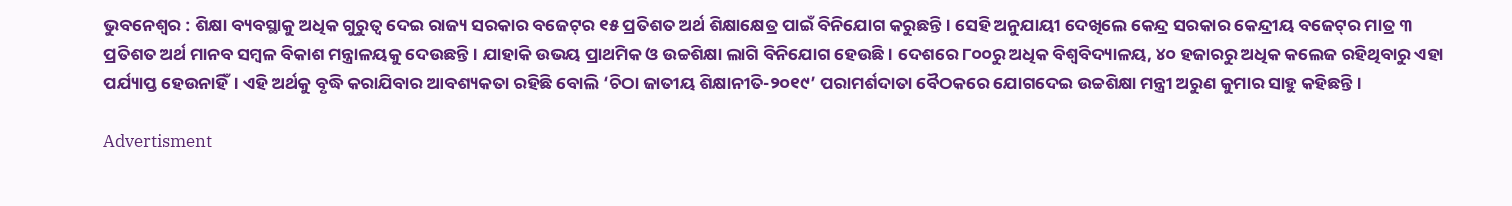ଭୁବନେଶ୍ବର : ଶିକ୍ଷା ବ୍ୟବସ୍ଥାକୁ ଅଧିକ ଗୁରୁତ୍ବ ‌ଦେଇ ରାଜ୍ୟ ସରକାର ବଜେଟ୍‌ର ୧୫ ପ୍ରତିଶତ ଅର୍ଥ ଶିକ୍ଷାକ୍ଷେତ୍ର ପାଇଁ ବିନିଯୋଗ କରୁଛନ୍ତି। ସେହି ଅନୁଯାୟୀ ଦେଖିଲେ କେନ୍ଦ୍ର ସରକାର କେନ୍ଦ୍ରୀୟ ବଜେଟ୍‌ର ମାତ୍ର ୩ ପ୍ରତିଶତ ଅର୍ଥ ମାନବ ସମ୍ବଳ ବିକାଶ ମନ୍ତ୍ରାଳୟକୁ ଦେଉଛନ୍ତି। ଯାହାକି ଉଭୟ ପ୍ରାଥମିକ ଓ ଉଚ୍ଚଶିକ୍ଷା ଲାଗି ବିନିଯୋଗ ହେଉଛି। ଦେଶରେ ୮୦୦ରୁ ଅଧିକ ବିଶ୍ବବିଦ୍ୟାଳୟ, ୪୦ ହଜାରରୁ ଅଧିକ କଲେଜ ରହିଥିବାରୁ ଏହା ପର୍ଯ୍ୟାପ୍ତ ହେଉନାହିଁ। ଏହି ଅର୍ଥକୁ ବୃଦ୍ଧି କରାଯିବାର ଆବଶ୍ୟକତା ରହିଛି ବୋଲି ‘ଚିଠା ଜାତୀୟ ଶିକ୍ଷାନୀତି-୨୦୧୯’ ପରାମର୍ଶଦାତା ବୈଠକରେ ଯୋଗଦେଇ ଉଚ୍ଚଶିକ୍ଷା ମନ୍ତ୍ରୀ ଅରୁଣ କୁମାର ସାହୁ କହିଛନ୍ତି।

Advertisment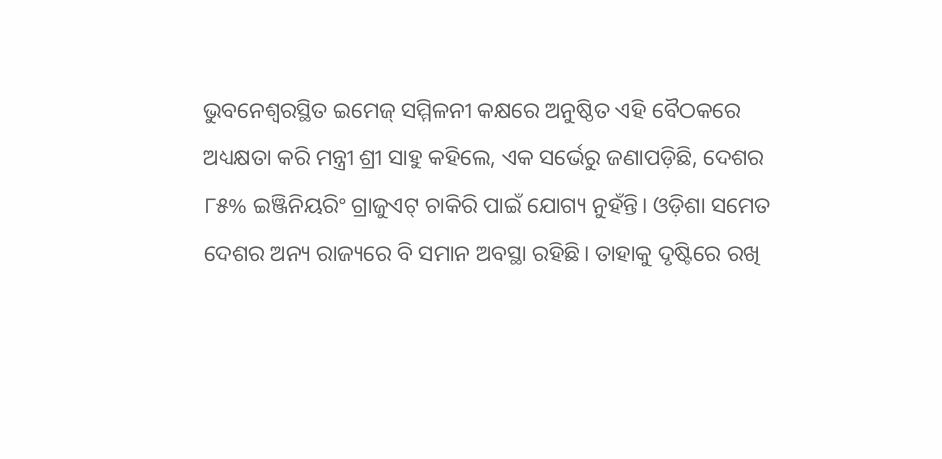ଭୁବ‌ନେଶ୍ବରସ୍ଥିତ ଇମେଜ୍‌ ସମ୍ମିଳନୀ କକ୍ଷରେ ଅନୁଷ୍ଠିତ ଏହି ବୈଠକରେ ଅଧ୍ୟକ୍ଷତା କରି ମନ୍ତ୍ରୀ ଶ୍ରୀ ସାହୁ କହିଲେ, ଏକ ସର୍ଭେରୁ ଜଣାପଡ଼ିଛି, ଦେଶର ୮୫% ଇଞ୍ଜିନିୟରିଂ ଗ୍ରାଜୁଏଟ୍‌ ଚାକିରି ପାଇଁ ଯୋଗ୍ୟ ନୁହଁନ୍ତି। ଓଡ଼ିଶା ସମେତ ଦେଶର ଅନ୍ୟ ରାଜ୍ୟରେ ବି ସମାନ ଅବସ୍ଥା ରହିଛି। ତାହାକୁ ଦୃଷ୍ଟି‌ରେ ରଖି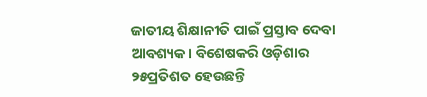ଜାତୀୟ ଶିକ୍ଷାନୀତି ପାଇଁ ପ୍ରସ୍ତାବ ଦେବା ଆବଶ୍ୟକ। ବିଶେଷକରି ଓଡ଼ିଶାର ୨୫ପ୍ରତିଶତ ହେଉଛନ୍ତି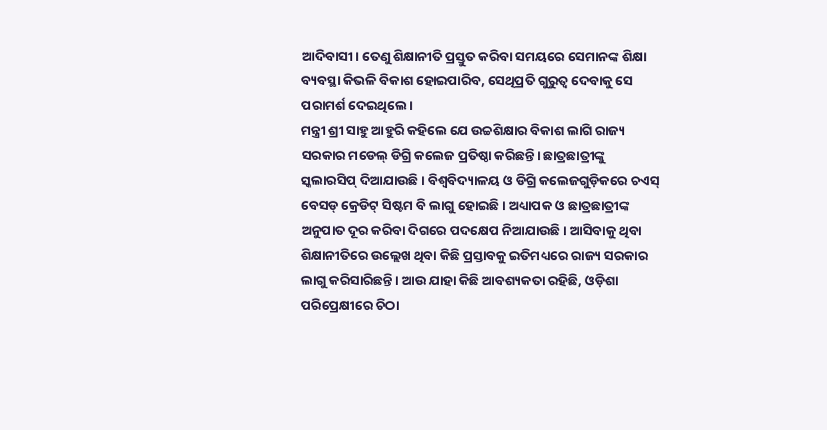ଆଦିବାସୀ। ‌ତେଣୁ ଶିକ୍ଷାନୀତି ପ୍ରସ୍ତୁତ କରିବା ସମୟରେ ସେମାନଙ୍କ ଶିକ୍ଷା ବ୍ୟବସ୍ଥା କିଭଳି ବିକାଶ ହୋଇପାରିବ, ସେଥିପ୍ରତି ଗୁରୁତ୍ବ ଦେବାକୁ ସେ ପରାମର୍ଶ ଦେଇଥିଲେ।
ମନ୍ତ୍ରୀ ଶ୍ରୀ ସାହୁ ଆହୁରି କହି‌ଲେ ଯେ ଉଚ୍ଚଶିକ୍ଷାର ବିକାଶ ଲାଗି ରାଜ୍ୟ ସରକାର ମଡେଲ୍‌ ଡିଗ୍ରି କଲେଜ ପ୍ରତିଷ୍ଠା କରିଛନ୍ତି। ଛାତ୍ରଛାତ୍ରୀଙ୍କୁ ସ୍କଲାରସିପ୍‌ ଦିଆଯାଉଛି। ବିଶ୍ବବିଦ୍ୟାଳୟ ଓ ଡିଗ୍ରି କଲେଜଗୁଡ଼ିକରେ ଚଏସ୍‌ ବେସଡ୍‌ କ୍ରେଡିଟ୍‌ ସିଷ୍ଟମ ବି ଲାଗୁ ହୋଇଛି। ଅଧ୍ୟାପକ ଓ ଛାତ୍ରଛାତ୍ରୀଙ୍କ ଅନୁପାତ ଦୂର କରିବା ଦିଗରେ ପଦକ୍ଷେପ ନିଆଯାଉଛି। ଆସିବାକୁ ଥିବା ଶିକ୍ଷାନୀତିରେ ଉଲ୍ଲେଖ ଥିବା କିଛି ପ୍ରସ୍ତାବକୁ ଇତିମଧ୍ୟରେ ରାଜ୍ୟ ସରକାର ଲାଗୁ କରିସାରିଛନ୍ତି। ଆଉ ଯାହା କିଛି ଆବଶ୍ୟକତା ରହିଛି, ଓଡ଼ିଶା ପରିପ୍ରେକ୍ଷୀରେ ଚିଠା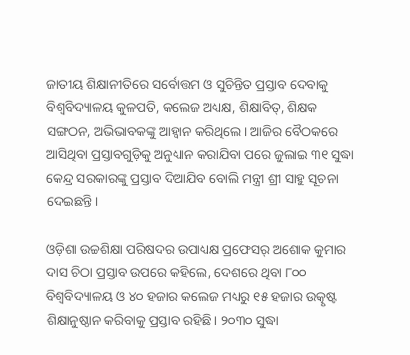ଜାତୀୟ ଶିକ୍ଷାନୀତିରେ ସର୍ବୋତ୍ତମ ଓ ସୁଚିନ୍ତିତ ପ୍ରସ୍ତାବ ଦେବାକୁ ବିଶ୍ବବିଦ୍ୟାଳୟ କୁଳପତି, କଲେଜ ଅଧ୍ୟକ୍ଷ, ଶିକ୍ଷାବିତ୍‌, ଶିକ୍ଷକ ସଙ୍ଗଠନ, ଅଭିଭାବକଙ୍କୁ ଆହ୍ବାନ କରିଥିଲେ। ଆଜିର ବୈଠକରେ ଆସିଥିବା ପ୍ରସ୍ତାବଗୁଡ଼ିକୁ ଅନୁଧ୍ୟାନ କରାଯିବା ପରେ ଜୁଲାଇ ୩୧ ସୁଦ୍ଧା କେନ୍ଦ୍ର ସରକାରଙ୍କୁ ପ୍ରସ୍ତାବ ଦିଆଯିବ ବୋଲି ମନ୍ତ୍ରୀ ଶ୍ରୀ ସାହୁ ସୂଚନା ଦେଇଛନ୍ତି।

ଓଡ଼ିଶା ଉଚ୍ଚଶିକ୍ଷା ପରିଷଦର ଉପାଧ୍ୟକ୍ଷ ପ୍ରଫେସର୍‌ ଅଶୋକ କୁମାର ଦାସ ଚିଠା ପ୍ରସ୍ତାବ ଉପରେ କହିଲେ, ଦେଶରେ ଥିବା ୮୦୦ ବିଶ୍ବବିଦ୍ୟାଳୟ ଓ ୪୦ ହଜାର କଲେଜ ମଧ୍ୟରୁ ୧୫ ହଜାର ଉତ୍କୃଷ୍ଟ ଶିକ୍ଷାନୁଷ୍ଠାନ କରିବାକୁ ପ୍ରସ୍ତାବ ରହିଛି। ୨୦୩୦ ସୁଦ୍ଧା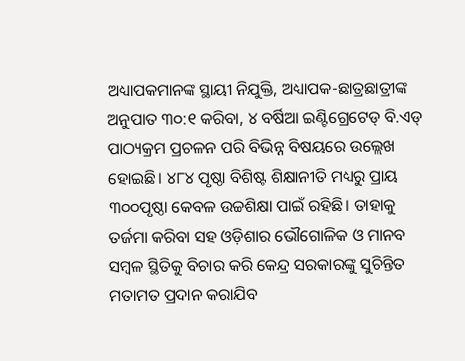ଅଧ୍ୟାପକମାନଙ୍କ ସ୍ଥାୟୀ ନିଯୁକ୍ତି, ଅଧ୍ୟାପକ-ଛାତ୍ରଛାତ୍ରୀଙ୍କ ଅନୁପାତ ୩୦:୧ କରିବା, ୪ ବର୍ଷିଆ ଇଣ୍ଟିଗ୍ରେଟେଡ୍‌ ବି.ଏଡ୍‌ ପାଠ୍ୟକ୍ରମ ପ୍ରଚଳନ ପରି ବିଭିନ୍ନ ବିଷୟରେ ଉଲ୍ଲେଖ ହୋଇଛି। ୪୮୪ ପୃଷ୍ଠା ବିଶିଷ୍ଟ ଶିକ୍ଷାନୀତି ମଧ୍ୟରୁ ପ୍ରାୟ ୩୦୦ପୃଷ୍ଠା କେବଳ ଉଚ୍ଚଶିକ୍ଷା ପାଇଁ ରହିଛି। ତାହାକୁ ତର୍ଜମା କରିବା ସହ ଓଡ଼ିଶାର ଭୌଗୋଳିକ ଓ ମାନବ ସମ୍ବଳ ସ୍ଥିତିକୁ ବିଚାର କରି କେନ୍ଦ୍ର ସରକାରଙ୍କୁ ସୁଚିନ୍ତିତ ମତାମତ ପ୍ରଦାନ କରାଯିବ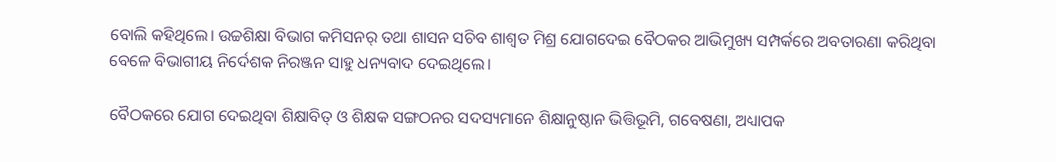ବୋଲି କହିଥିଲେ। ଉଚ୍ଚଶିକ୍ଷା ବିଭାଗ କମିସନର୍‌ ତଥା ଶାସନ ସଚିବ ଶାଶ୍ବତ ମିଶ୍ର ଯୋଗଦେଇ ବୈଠକର ଆଭିମୁଖ୍ୟ ସମ୍ପର୍କରେ ଅବତାରଣା କରିଥିବା ବେଳେ ବିଭାଗୀୟ ନିର୍ଦେଶକ ନିରଞ୍ଜନ ସାହୁ ଧନ୍ୟବାଦ ଦେଇଥିଲେ।

ବୈଠକରେ ଯୋଗ ଦେଇଥିବା ଶିକ୍ଷାବିତ୍‌ ଓ ଶିକ୍ଷକ ସଙ୍ଗଠନର ସଦସ୍ୟମାନେ ଶିକ୍ଷାନୁଷ୍ଠାନ ଭିତ୍ତିଭୂମି, ଗବେଷଣା, ଅଧ୍ୟାପକ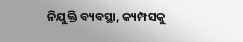ନିଯୁକ୍ତି ବ୍ୟବସ୍ଥା, କ୍ୟମ୍ପସକୁ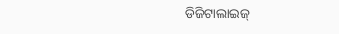ଡିଜିଟାଲାଇଜ୍‌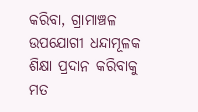କରିବା, ଗ୍ରାମାଞ୍ଚଳ ଉପଯୋଗୀ ଧନ୍ଦାମୂଳକ ଶିକ୍ଷା ପ୍ରଦାନ କରିବାକୁ ମତ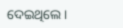ଦେଇଥିଲେ।